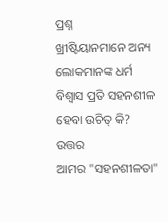ପ୍ରଶ୍ନ
ଖ୍ରୀଷ୍ଟିୟାନମାନେ ଅନ୍ୟ ଲୋକମାନଙ୍କ ଧର୍ମ ବିଶ୍ବାସ ପ୍ରତି ସହନଶୀଳ ହେବା ଉଚିତ୍ କି?
ଉତ୍ତର
ଆମର "ସହନଶୀଳତା"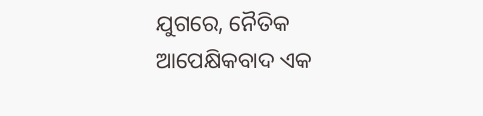ଯୁଗରେ, ନୈତିକ ଆପେକ୍ଷିକବାଦ ଏକ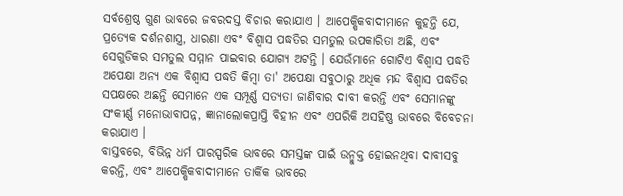ସର୍ବଶ୍ରେଷ୍ଠ ଗୁଣ ଭାବରେ ଜବରଦସ୍ତ ବିଚାର କରାଯାଏ । ଆପେକ୍ଷିକବାଦୀମାନେ କୁହନ୍ତି ଯେ, ପ୍ରତ୍ୟେକ ଦର୍ଶନଶାସ୍ତ୍ର, ଧାରଣା ଏବଂ ବିଶ୍ବାସ ପଦ୍ଧତିର ସମତୁଲ ଉପକାରିତା ଅଛି, ଏବଂ ସେଗୁଡିକର ସମତୁଲ ସମ୍ମାନ ପାଇବାର ଯୋଗ୍ୟ ଅଟନ୍ତି । ଯେଉଁମାନେ ଗୋଟିଏ ବିଶ୍ବାସ ପଦ୍ଧତି ଅପେକ୍ଷା ଅନ୍ୟ ଏକ ବିଶ୍ବାସ ପଦ୍ଧତି କିମ୍ବା ତା' ଅପେକ୍ଷା ସବୁଠାରୁ ଅଧିକ ମନ୍ଦ ବିଶ୍ବାସ ପଦ୍ଧତିର ସପକ୍ଷରେ ଅଛନ୍ତି ସେମାନେ ଏକ ସମ୍ପୂର୍ଣ୍ଣ ସତ୍ୟତା ଜାଣିବାର ଦାବୀ କରନ୍ତି ଏବଂ ସେମାନଙ୍କୁ ସଂକୀର୍ଣ୍ଣ ମନୋଭାବାପନ୍ନ, ଜ୍ଞାନାଲୋକପ୍ରାପ୍ତି ବିହୀନ ଏବଂ ଏପରିକି ଅସହିଷ୍ଣ ଭାବରେ ବିବେଚନା କରାଯାଏ ।
ବାସ୍ତବରେ, ବିଭିନ୍ନ ଧର୍ମ ପାରସ୍ପରିକ ଭାବରେ ସମସ୍ତଙ୍କ ପାଇଁ ଉନ୍ମୁକ୍ତ ହୋଇନଥିବା ଦାବୀସବୁ କରନ୍ତି, ଏବଂ ଆପେକ୍ଷିକବାଦୀମାନେ ତାର୍କିକ ଭାବରେ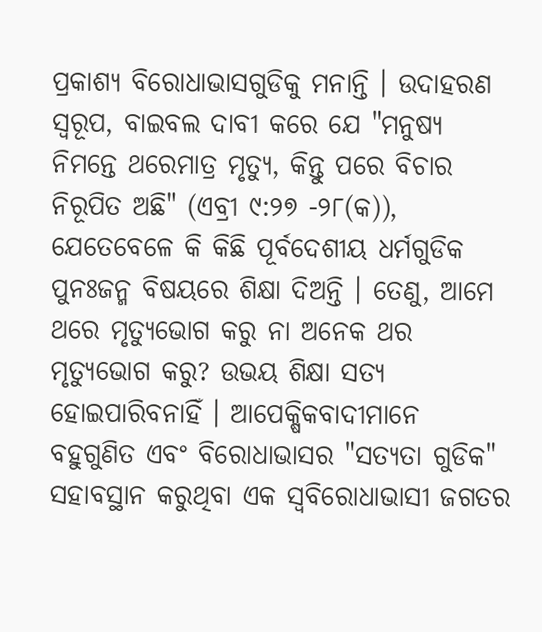ପ୍ରକାଶ୍ୟ ବିରୋଧାଭାସଗୁଡିକୁ ମନାନ୍ତି । ଉଦାହରଣ ସ୍ବରୂପ, ବାଇବଲ ଦାବୀ କରେ ଯେ "ମନୁଷ୍ୟ ନିମନ୍ତେ ଥରେମାତ୍ର ମୃତ୍ୟୁ, କିନ୍ତୁ ପରେ ବିଚାର ନିରୂପିତ ଅଛି" (ଏବ୍ରୀ ୯:୨୭ -୨୮(କ)), ଯେତେବେଳେ କି କିଛି ପୂର୍ବଦେଶୀୟ ଧର୍ମଗୁଡିକ ପୁନଃଜନ୍ମ ବିଷୟରେ ଶିକ୍ଷା ଦିଅନ୍ତି । ତେଣୁ, ଆମେ ଥରେ ମୃତ୍ୟୁଭୋଗ କରୁ ନା ଅନେକ ଥର ମୃତ୍ୟୁଭୋଗ କରୁ? ଉଭୟ ଶିକ୍ଷା ସତ୍ୟ ହୋଇପାରିବନାହିଁ । ଆପେକ୍ଷିକବାଦୀମାନେ ବହୁଗୁଣିତ ଏବଂ ବିରୋଧାଭାସର "ସତ୍ୟତା ଗୁଡିକ" ସହାବସ୍ଥାନ କରୁଥିବା ଏକ ସ୍ବବିରୋଧାଭାସୀ ଜଗତର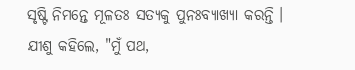ସୃଷ୍ଟି ନିମନ୍ତେ ମୂଳତଃ ସତ୍ୟକୁ ପୁନଃବ୍ୟାଖ୍ୟା କରନ୍ତି ।
ଯୀଶୁ କହିଲେ, "ମୁଁ ପଥ,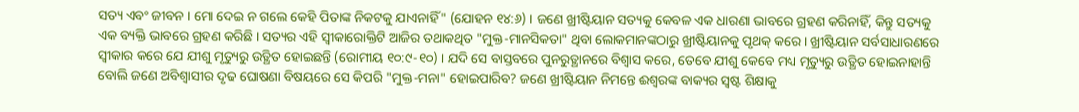ସତ୍ୟ ଏବଂ ଜୀବନ । ମୋ ଦେଇ ନ ଗଲେ କେହି ପିତାଙ୍କ ନିକଟକୁ ଯାଏନାହିଁ" (ଯୋହନ ୧୪:୬) । ଜଣେ ଖ୍ରୀଷ୍ଟିୟାନ ସତ୍ୟକୁ କେବଳ ଏକ ଧାରଣା ଭାବରେ ଗ୍ରହଣ କରିନାହିଁ, କିନ୍ତୁ ସତ୍ୟକୁ ଏକ ବ୍ୟକ୍ତି ଭାବରେ ଗ୍ରହଣ କରିଛି । ସତ୍ୟର ଏହି ସ୍ବୀକାରୋକ୍ତିଟି ଆଜିର ତଥାକଥିତ "ମୁକ୍ତ-ମାନସିକତା" ଥିବା ଲୋକମାନଙ୍କଠାରୁ ଖ୍ରୀଷ୍ଟିୟାନକୁ ପୃଥକ୍ କରେ । ଖ୍ରୀଷ୍ଟିୟାନ ସର୍ବସାଧାରଣରେ ସ୍ବୀକାର କରେ ଯେ ଯୀଶୁ ମୃତ୍ୟୁରୁ ଉତ୍ଥିତ ହୋଇଛନ୍ତି (ରୋମୀୟ ୧୦:୯-୧୦) । ଯଦି ସେ ବାସ୍ତବରେ ପୁନରୁତ୍ଥାନରେ ବିଶ୍ବାସ କରେ, ତେବେ ଯୀଶୁ କେବେ ମଧ୍ୟ ମୃତ୍ୟୁରୁ ଉତ୍ଥିତ ହୋଇନାହାନ୍ତି ବୋଲି ଜଣେ ଅବିଶ୍ବାସୀର ଦୃଢ ଘୋଷଣା ବିଷୟରେ ସେ କିପରି "ମୁକ୍ତ-ମନା" ହୋଇପାରିବ? ଜଣେ ଖ୍ରୀଷ୍ଟିୟାନ ନିମନ୍ତେ ଈଶ୍ବରଙ୍କ ବାକ୍ୟର ସ୍ବଷ୍ଟ ଶିକ୍ଷାକୁ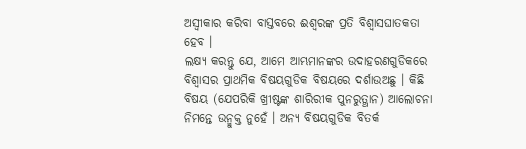ଅସ୍ବୀକାର କରିବା ବାସ୍ତବରେ ଈଶ୍ବରଙ୍କ ପ୍ରତି ବିଶ୍ବାସଘାତକତା ହେବ ।
ଲକ୍ଷ୍ୟ କରନ୍ତୁ ଯେ, ଆମେ ଆମ୍ଭମାନଙ୍କର ଉଦାହରଣଗୁଡିକରେ ବିଶ୍ବାସର ପ୍ରାଥମିକ ବିଷୟଗୁଡିକ ବିଷୟରେ ଦର୍ଶାଉଅଛୁ । କିଛି ବିଷୟ (ଯେପରିକି ଖ୍ରୀଷ୍ଟଙ୍କ ଶାରିରୀକ ପୁନରୁତ୍ଥାନ) ଆଲୋଚନା ନିମନ୍ତେ ଉନ୍ମୁକ୍ତ ନୁହେଁ । ଅନ୍ୟ ବିଷୟଗୁଡିକ ବିତର୍କ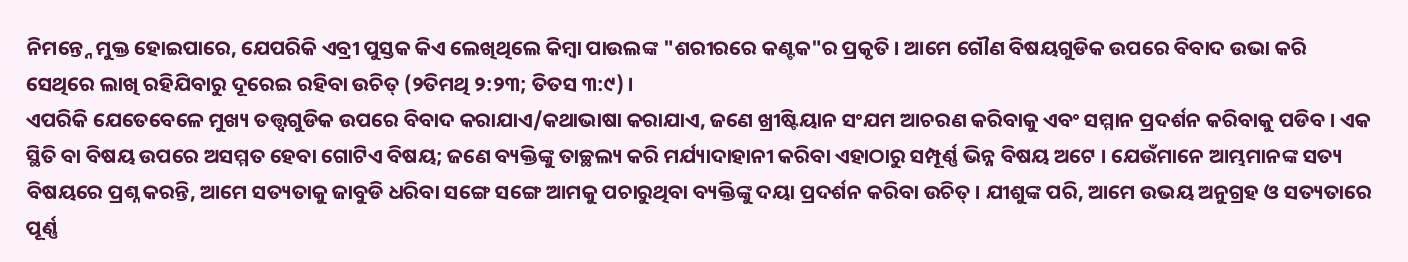ନିମନ୍ତ୍ନେ ମୁକ୍ତ ହୋଇପାରେ, ଯେପରିକି ଏବ୍ରୀ ପୁସ୍ତକ କିଏ ଲେଖିଥିଲେ କିମ୍ବା ପାଉଲଙ୍କ "ଶରୀରରେ କଣ୍ଟକ"ର ପ୍ରକୃତି । ଆମେ ଗୌଣ ବିଷୟଗୁଡିକ ଉପରେ ବିବାଦ ଉଭା କରି ସେଥିରେ ଲାଖି ରହିଯିବାରୁ ଦୂରେଇ ରହିବା ଉଚିତ୍ (୨ତିମଥି ୨:୨୩; ତିତସ ୩:୯) ।
ଏପରିକି ଯେତେବେଳେ ମୁଖ୍ୟ ତତ୍ତ୍ବଗୁଡିକ ଉପରେ ବିବାଦ କରାଯାଏ/କଥାଭାଷା କରାଯାଏ, ଜଣେ ଖ୍ରୀଷ୍ଟିୟାନ ସଂଯମ ଆଚରଣ କରିବାକୁ ଏବଂ ସମ୍ମାନ ପ୍ରଦର୍ଶନ କରିବାକୁ ପଡିବ । ଏକ ସ୍ଥିତି ବା ବିଷୟ ଉପରେ ଅସମ୍ମତ ହେବା ଗୋଟିଏ ବିଷୟ; ଜଣେ ବ୍ୟକ୍ତିଙ୍କୁ ତାଚ୍ଛଲ୍ୟ କରି ମର୍ଯ୍ୟାଦାହାନୀ କରିବା ଏହାଠାରୁ ସମ୍ପୂର୍ଣ୍ଣ ଭିନ୍ନ ବିଷୟ ଅଟେ । ଯେଉଁମାନେ ଆମ୍ଭମାନଙ୍କ ସତ୍ୟ ବିଷୟରେ ପ୍ରଶ୍ନ କରନ୍ତି, ଆମେ ସତ୍ୟତାକୁ ଜାବୁଡି ଧରିବା ସଙ୍ଗେ ସଙ୍ଗେ ଆମକୁ ପଚାରୁଥିବା ବ୍ୟକ୍ତିଙ୍କୁ ଦୟା ପ୍ରଦର୍ଶନ କରିବା ଉଚିତ୍ । ଯୀଶୁଙ୍କ ପରି, ଆମେ ଉଭୟ ଅନୁଗ୍ରହ ଓ ସତ୍ୟତାରେ ପୂର୍ଣ୍ଣ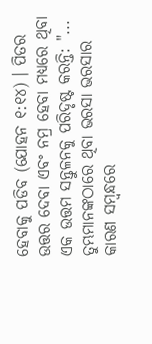ହେବାକୁ ପଡିବ (ଯୋହନ ୧:୧୪) । ପିତର ଉତ୍ତର ଦେବା ଏବଂ ନମ୍ର ହେବା ମଧ୍ୟରେ ଥିବା ଏକ ଉତ୍ତମ ସନ୍ତୁଳନକୁ ପରିଦୃଷ୍ଟ କରନ୍ତି: "... ତୁମ୍ଭମାନଙ୍କଠାରେ ଥିବା ଭରସା ଭରସାର କାରଣ ସମ୍ବନ୍ଧରେ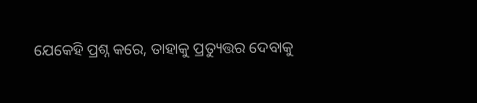ଯେକେହି ପ୍ରଶ୍ନ କରେ, ତାହାକୁ ପ୍ରତ୍ୟୁତ୍ତର ଦେବାକୁ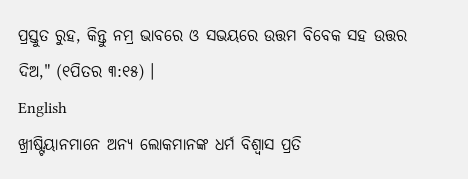ପ୍ରସ୍ତୁତ ରୁହ, କିନ୍ତୁ ନମ୍ର ଭାବରେ ଓ ସଭୟରେ ଉତ୍ତମ ବିବେକ ସହ ଉତ୍ତର ଦିଅ," (୧ପିତର ୩:୧୫) ।
English
ଖ୍ରୀଷ୍ଟିୟାନମାନେ ଅନ୍ୟ ଲୋକମାନଙ୍କ ଧର୍ମ ବିଶ୍ବାସ ପ୍ରତି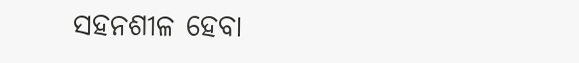ସହନଶୀଳ ହେବା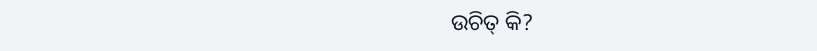ଉଚିତ୍ କି?